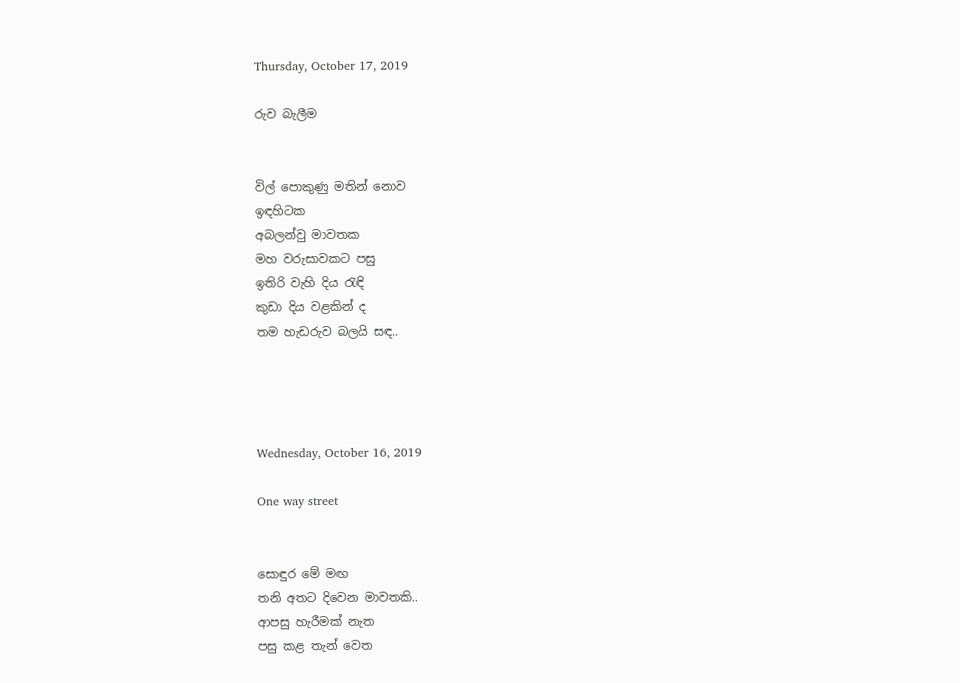Thursday, October 17, 2019

රුව බැලීම


විල් පොකුණු මතින් නොව
ඉඳහිටක
අබලන්වු මාවතක
මහ වරුසාවකට පසු
ඉතිරි වැහි දිය රැඳි
කුඩා දිය වළකින් ද
තම හැඩරුව බලයි සඳ..




Wednesday, October 16, 2019

One way street


සොඳුර මේ මඟ
තනි අතට දිවෙන මාවතකි..
ආපසු හැරීමක් නැත
පසු කළ තැන් වෙත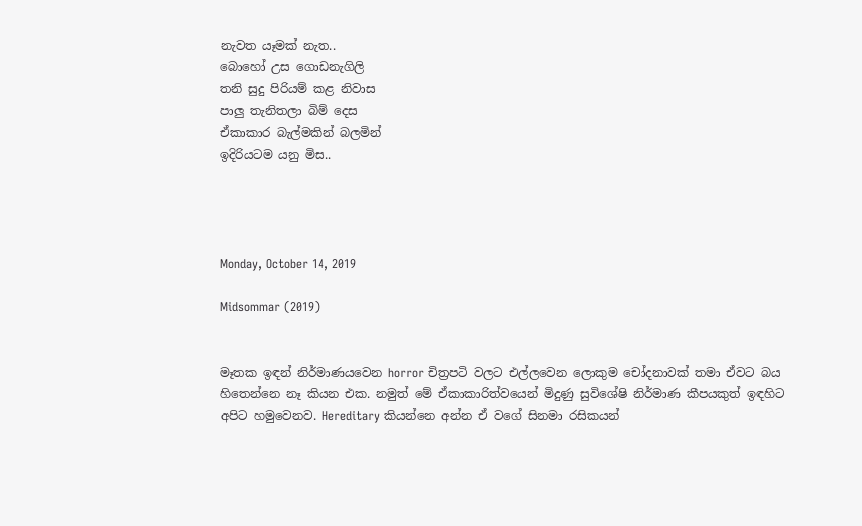නැවත යෑමක් නැත..
බොහෝ උස ගොඩනැගිලි
තනි සුදු පිරියම් කළ නිවාස
පාලු තැනිතලා බිම් දෙස
ඒකාකාර බැල්මකින් බලමින්
ඉදිරියටම යනු මිස..




Monday, October 14, 2019

Midsommar (2019)


මෑතක ඉඳන් නිර්මාණයවෙන horror චිත්‍රපටි වලට එල්ලවෙන ලොකුම චෝදනාවක් තමා ඒවට බය හිතෙන්නෙ නෑ කියන එක. නමුත් මේ ඒකාකාරිත්වයෙන් මිදුණු සුවිශේෂි නිර්මාණ කීපයකුත් ඉඳහිට අපිට හමුවෙනව. Hereditary කියන්නෙ අන්න ඒ වගේ සිනමා රසිකයන්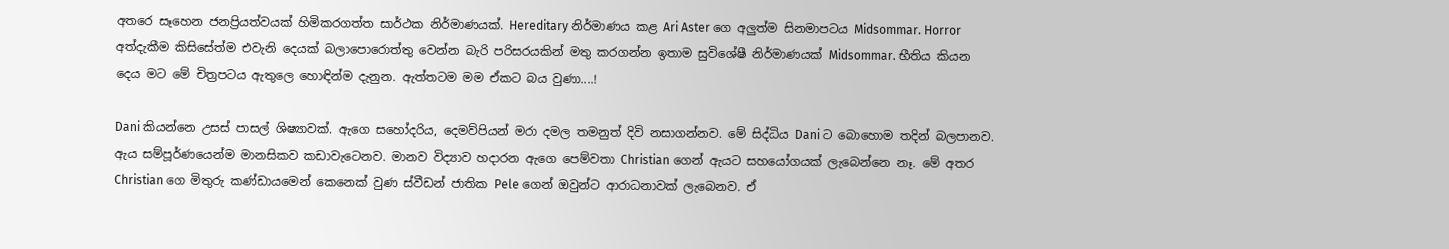අතරෙ සෑහෙන ජනප්‍රියත්වයක් හිමිකරගත්ත සාර්ථක නිර්මාණයක්. Hereditary නිර්මාණය කළ Ari Aster ගෙ අලුත්ම සිනමාපටය Midsommar. Horror අත්දැකීම කිසිසේත්ම එවැනි දෙයක් බලාපොරොත්තු වෙන්න බැරි පරිසරයකින් මතු කරගන්න ඉතාම සුවිශේෂී නිර්මාණයක් Midsommar. භීතිය කියන දෙය මට මේ චිත්‍රපටය ඇතුලෙ හොඳින්ම දැනුන. ඇත්තටම මම ඒකට බය වුණා....!

Dani කියන්නෙ උසස් පාසල් ශිෂ්‍යාවක්. ඇගෙ සහෝදරිය, දෙමව්පියන් මරා දමල තමනුත් දිවි නසාගන්නව. මේ සිද්ධිය Dani ට බොහොම තදින් බලපානව. ඇය සම්පූර්ණයෙන්ම මානසිකව කඩාවැටෙනව. මානව විද්‍යාව හදාරන ඇගෙ පෙම්වතා Christian ගෙන් ඇයට සහයෝගයක් ලැබෙන්නෙ නෑ. මේ අතර Christian ගෙ මිතුරු කණ්ඩායමෙන් කෙනෙක් වුණ ස්වීඩන් ජාතික Pele ගෙන් ඔවුන්ට ආරාධනාවක් ලැබෙනව. ඒ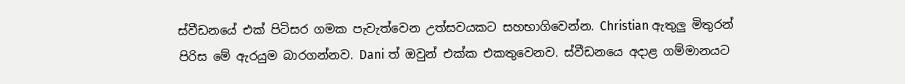ස්වීඩනයේ එක් පිටිසර ගමක පැවැත්වෙන උත්සවයකට සහභාගිවෙන්න. Christian ඇතුලු මිතුරන් පිරිස මේ ඇරයුම බාරගන්නව. Dani ත් ඔවුන් එක්ක එකතුවෙනව. ස්වීඩනයෙ අදාළ ගම්මානයට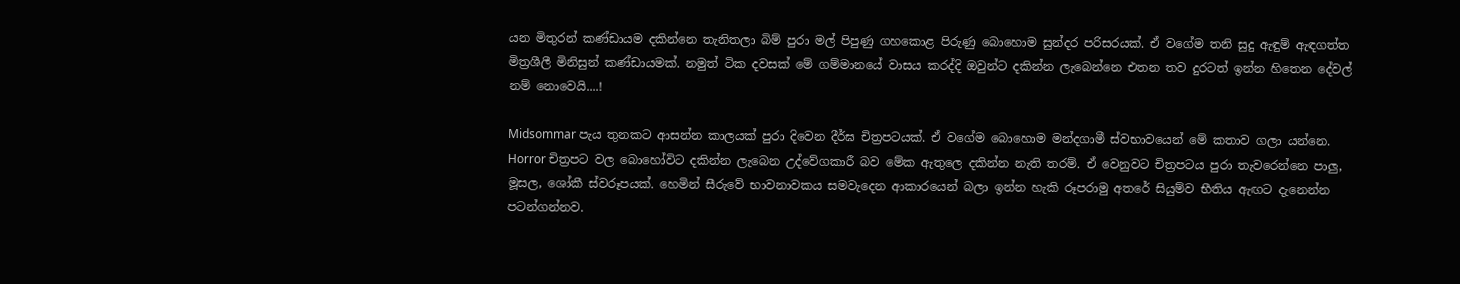යන මිතුරන් කණ්ඩායම දකින්නෙ තැනිතලා බිම් පුරා මල් පිපුණු ගහකොළ පිරුණු බොහොම සුන්දර පරිසරයක්. ඒ වගේම තනි සුදු ඇඳුම් ඇඳගත්ත මිත්‍රශීලී මිනිසුන් කණ්ඩායමක්. නමුත් ටික දවසක් මේ ගම්මානයේ වාසය කරද්දි ඔවුන්ට දකින්න ලැබෙන්නෙ එතන තව දුරටත් ඉන්න හිතෙන දේවල් නම් නොවෙයි....!

Midsommar පැය තුනකට ආසන්න කාලයක් පුරා දිවෙන දීර්ඝ චිත්‍රපටයක්. ඒ වගේම බොහොම මන්දගාමී ස්වභාවයෙන් මේ කතාව ගලා යන්නෙ. Horror චිත්‍රපට වල බොහෝවිට දකින්න ලැබෙන උද්වේගකාරී බව මේක ඇතුලෙ දකින්න නැති තරම්. ඒ වෙනුවට චිත්‍රපටය පුරා තැවරෙන්නෙ පාලු, මූසල, ශෝකී ස්වරූපයක්. හෙමින් සීරුවේ භාවනාවකය සමවැදෙන ආකාරයෙන් බලා ඉන්න හැකි රූපරාමු අතරේ සියුම්ව භීතිය ඇඟට දැනෙන්න පටන්ගන්නව.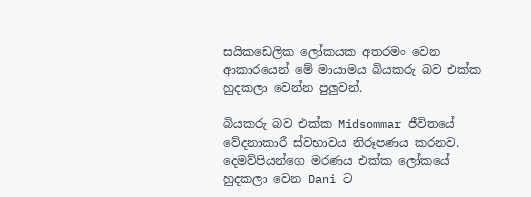සයිකඩෙලික ලෝකයක අතරමං වෙන ආකාරයෙන් මේ මායාමය බියකරු බව එක්ක හුදකලා වෙන්න පුලුවන්.

බියකරු බව එක්ක Midsommar ජීවිතයේ වේදනාකාරී ස්වභාවය නිරූපණය කරනව. දෙමව්පියන්ගෙ මරණය එක්ක ලෝකයේ හුදකලා වෙන Dani ට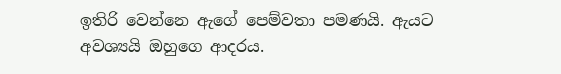ඉතිරි වෙන්නෙ ඇගේ පෙම්වතා පමණයි. ඇයට අවශ්‍යයි ඔහුගෙ ආදරය.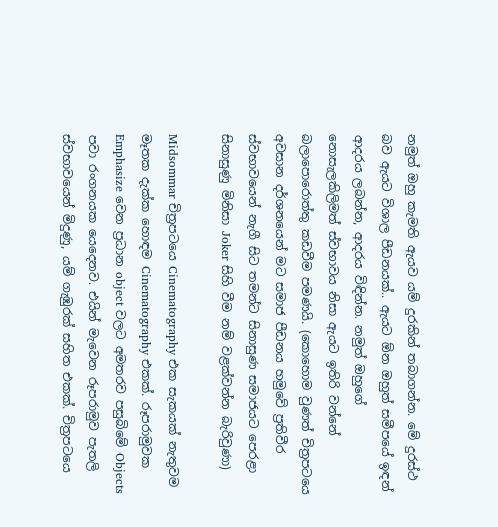නමුත් ඔහු කැමති ඇයව යම් දුරකින් තබාගන්න. මේ දුරස්ථ බව ඇයට විශාල පීඩනයක්.. ඇයට ඕන ඔහුත් සමීපයේ ඉඳන් ආදරය ලබන්න, ආදරය විඳින්න. නමුත් ඔහුගේ නොසැලකිලිමත් ස්වභාවය නිසා ඇයට ඉතිරි වන්නේ බලාපොරොත්තු කඩවීම පමණයි. (කොහොම වුණත් චිත්‍රපටයෙ අවසාන දර්ශනයෙන් මට සමාජ පීඩනය හමුවේ ප්‍රතිවීර ස්වභාවයෙන් නැගී සිට තමන්ට සිනාසුණ සමාජයට පෙරළා සිනාසුණු මිනිසා Joker සිහි වීම නම් වළක්වන්න බැරිවුණා)

Midsommar චිත්‍රපටයෙ Cinematography එක සැකයක් නැතුවම මෑතක දැක්ක හොඳම Cinematography එකක්. රූපරාමුවක Emphasize වෙන ප්‍රධාන object වලට අමතරව පසුබිමේ Objects පවා රංගනයක යෙදෙනව. එයින් මැවෙන රූපරාමුව පැතලි ස්වභාවයෙන් මිදුණු, යම් ගැඹුරක් සහිත එකක්. චිත්‍රපටයෙ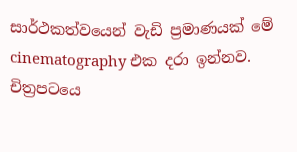සාර්ථකත්වයෙන් වැඩි ප්‍රමාණයක් මේ cinematography එක දරා ඉන්නව. චිත්‍රපටයෙ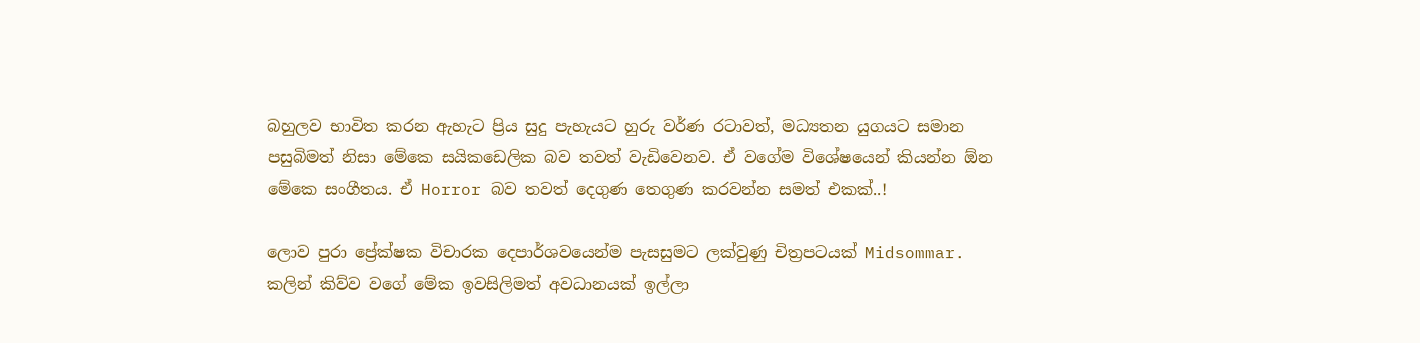බහුලව භාවිත කරන ඇහැට ප්‍රිය සුදු පැහැයට හුරු වර්ණ රටාවත්, මධ්‍යතන යුගයට සමාන පසුබිමත් නිසා මේකෙ සයිකඩෙලික බව තවත් වැඩිවෙනව. ඒ වගේම විශේෂයෙන් කියන්න ඕන මේකෙ සංගීතය. ඒ Horror බව තවත් දෙගුණ තෙගුණ කරවන්න සමත් එකක්..!

ලොව පුරා ප්‍රේක්ෂක විචාරක දෙපාර්ශවයෙන්ම පැසසුමට ලක්වුණු චිත්‍රපටයක් Midsommar. කලින් කිව්ව වගේ මේක ඉවසිලිමත් අවධානයක් ඉල්ලා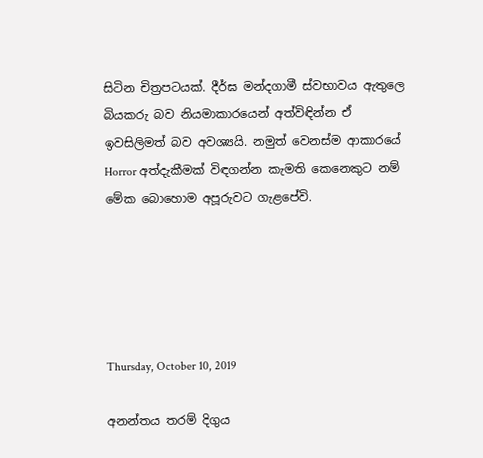සිටින චිත්‍රපටයක්. දීර්ඝ මන්දගාමී ස්වභාවය ඇතුලෙ බියකරු බව නියමාකාරයෙන් අත්විඳින්න ඒ ඉවසිලිමත් බව අවශ්‍යයි. නමුත් වෙනස්ම ආකාරයේ Horror අත්දැකීමක් විඳගන්න කැමති කෙනෙකුට නම් මේක බොහොම අපූරුවට ගැළපේවි.





Thursday, October 10, 2019

අනන්තය තරම් දිගුය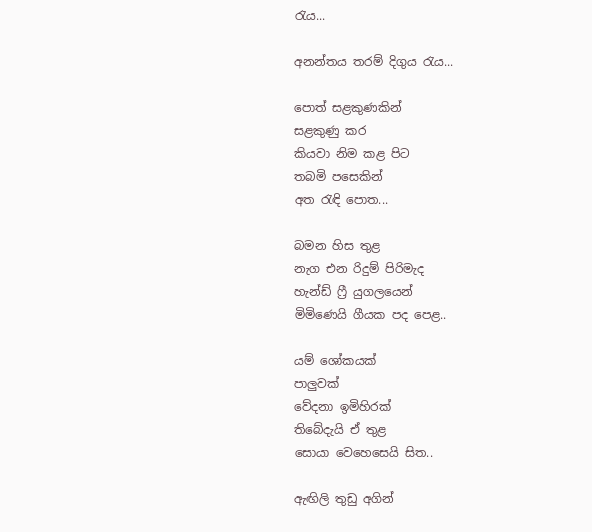රැය...

අනන්තය තරම් දිගුය රැය...

පොත් සළකුණකින්
සළකුණු කර
කියවා නිම කළ පිට
තබමි පසෙකින්
අත රැඳි පොත...

බමන හිස තුළ
නැග එන රිදුම් පිරිමැද
හැන්ඩ් ෆ්‍රී යුගලයෙන්
මිමිණෙයි ගීයක පද පෙළ..

යම් ශෝකයක්
පාලුවක්
වේදනා ඉමිහිරක්
තිබේදැයි ඒ තුළ
සොයා වෙහෙසෙයි සිත..

ඇඟිලි තුඩු අගින්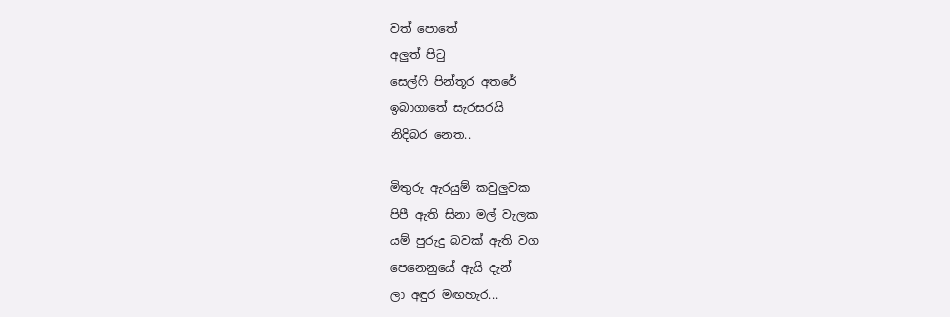වත් පොතේ
අලුත් පිටු
සෙල්ෆි පින්තූර අතරේ
ඉබාගාතේ සැරසරයි
නිදිබර නෙත..

මිතුරු ඇරයුම් කවුලුවක
පිපී ඇති සිනා මල් වැලක
යම් පුරුදු බවක් ඇති වග
පෙනෙනුයේ ඇයි දැන්
ලා අඳුර මඟහැර...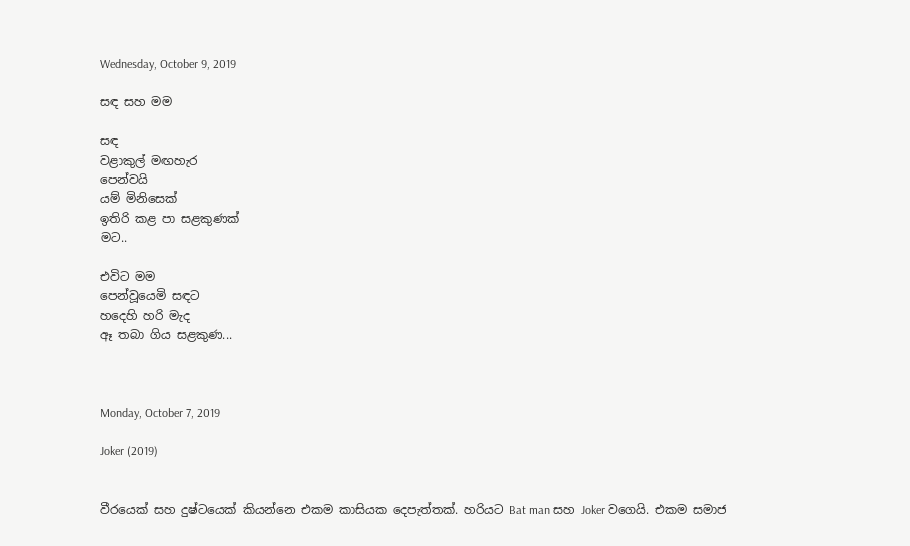Wednesday, October 9, 2019

සඳ සහ මම

සඳ
වළාකුල් මඟහැර
පෙන්වයි
යම් මිනිසෙක්
ඉතිරි කළ පා සළකුණක්
මට..

එවිට මම
පෙන්වූයෙමි සඳට
හදෙහි හරි මැද
ඈ තබා ගිය සළකුණ...



Monday, October 7, 2019

Joker (2019)


වීරයෙක් සහ දුෂ්ටයෙක් කියන්නෙ එකම කාසියක දෙපැත්තක්. හරියට Bat man සහ Joker වගෙයි. එකම සමාජ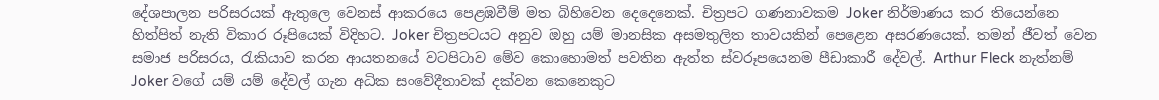දේශපාලන පරිසරයක් ඇතුලෙ වෙනස් ආකරයෙ පෙළඹවීම් මත බිහිවෙන දෙදෙනෙක්. චිත්‍රපට ගණනාවකම Joker නිර්මාණය කර තියෙන්නෙ හිත්පිත් නැති විකාර රූපියෙක් විදිහට. Joker චිත්‍රපටයට අනුව ඔහු යම් මානසික අසමතුලිත තාවයකින් පෙළෙන අසරණයෙක්. තමන් ජීවත් වෙන සමාජ පරිසරය, රැකියාව කරන ආයතනයේ වටපිටාව මේව කොහොමත් පවතින ඇත්ත ස්වරූපයෙනම පීඩාකාරී දේවල්. Arthur Fleck නැත්නම් Joker වගේ යම් යම් දේවල් ගැන අධික සංවේදීතාවක් දක්වන කෙනෙකුට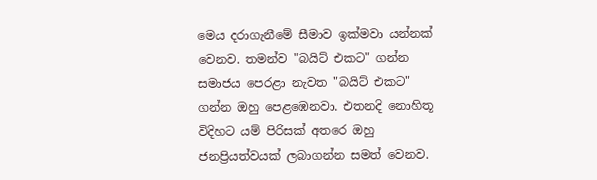මෙය දරාගැනීමේ සීමාව ඉක්මවා යන්නක් වෙනව. තමන්ව "බයිට් එකට" ගන්න සමාජය පෙරළා නැවත "බයිට් එකට" ගන්න ඔහු පෙළඹෙනවා. එතනදි නොහිතූ විදිහට යම් පිරිසක් අතරෙ ඔහු ජනප්‍රියත්වයක් ලබාගන්න සමත් වෙනව.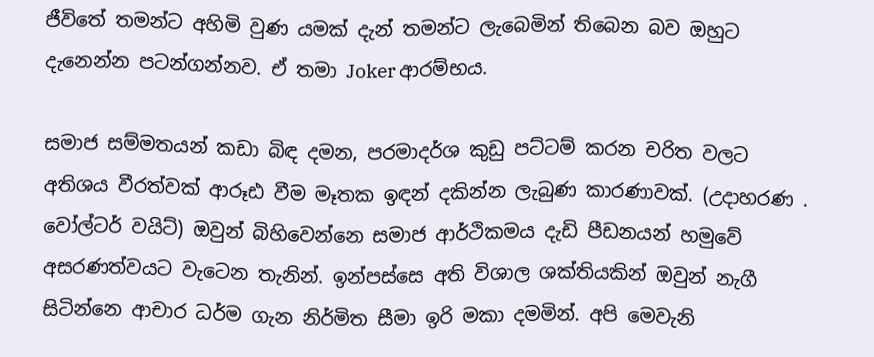ජීවිතේ තමන්ට අහිමි වුණ යමක් දැන් තමන්ට ලැබෙමින් තිබෙන බව ඔහුට දැනෙන්න පටන්ගන්නව. ඒ තමා Joker ආරම්භය.

සමාජ සම්මතයන් කඩා බිඳ දමන, පරමාදර්ශ කුඩු පට්ටම් කරන චරිත වලට අතිශය වීරත්වක් ආරූඪ වීම මෑතක ඉඳන් දකින්න ලැබුණ කාරණාවක්. (උදාහරණ . වෝල්ටර් වයිට්) ඔවුන් බිහිවෙන්නෙ සමාජ ආර්ථිකමය දැඩි පීඩනයන් හමුවේ අසරණත්වයට වැටෙන තැනින්. ඉන්පස්සෙ අති විශාල ශක්තියකින් ඔවුන් නැගී සිටින්නෙ ආචාර ධර්ම ගැන නිර්මිත සීමා ඉරි මකා දමමින්. අපි මෙවැනි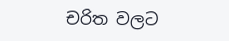චරිත වලට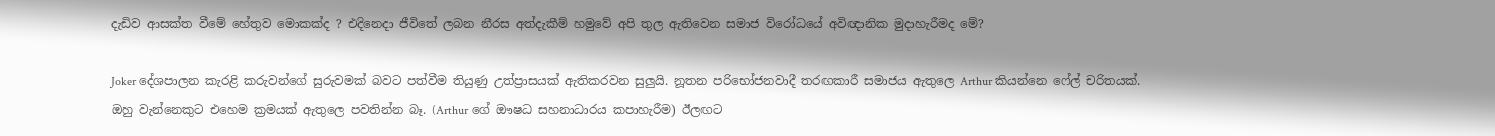දැඩිව ආසක්ත වීමේ හේතුව මොකක්ද ? එදිනෙදා ජීවිතේ ලබන නීරස අත්දැකීම් හමුවේ අපි තුල ඇතිවෙන සමාජ විරෝධයේ අවිඥානික මුදාහැරීමද මේ?

Joker දේශපාලන කැරළි කරුවන්ගේ සුරුවමක් බවට පත්වීම තියුණු උත්ප්‍රාසයක් ඇතිකරවන සුලුයි. නූතන පරිභෝජනවාදී තරඟකාරී සමාජය ඇතුලෙ Arthur කියන්නෙ ෆේල් චරිතයක්. ඔහු වැන්නෙකුට එහෙම ක්‍රමයක් ඇතුලෙ පවතින්න බෑ. (Arthur ගේ ඖෂධ සහනාධාරය කපාහැරීම) ඊලඟට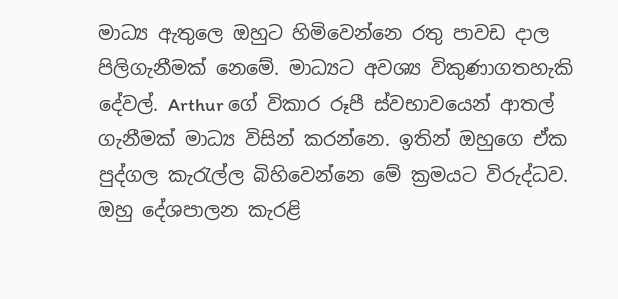මාධ්‍ය ඇතුලෙ ඔහුට හිමිවෙන්නෙ රතු පාවඩ දාල පිලිගැනීමක් නෙමේ. මාධ්‍යට අවශ්‍ය විකුණාගතහැකි දේවල්. Arthur ගේ විකාර රූපී ස්වභාවයෙන් ආතල් ගැනීමක් මාධ්‍ය විසින් කරන්නෙ. ඉතින් ඔහුගෙ ඒක පුද්ගල කැරැල්ල බිහිවෙන්නෙ මේ ක්‍රමයට විරුද්ධව. ඔහු දේශපාලන කැරළි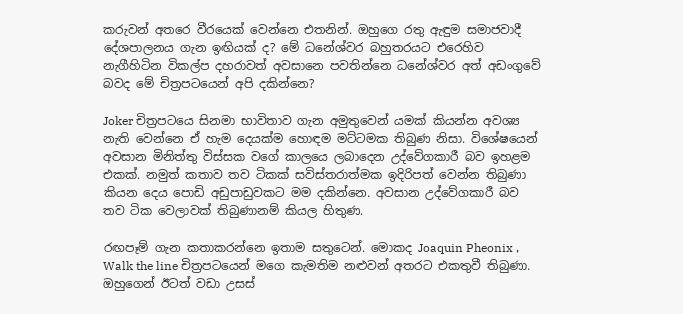කරුවන් අතරෙ වීරයෙක් වෙන්නෙ එතනින්. ඔහුගෙ රතු ඇඳුම සමාජවාදී දේශපාලනය ගැන ඉඟියක් ද? මේ ධනේශ්වර බහුතරයට එරෙහිව නැගීහිටින විකල්ප දහරාවත් අවසානෙ පවතින්නෙ ධනේශ්වර අත් අඩංගුවේ බවද මේ චිත්‍රපටයෙන් අපි දකින්නෙ?

Joker චිත්‍රපටයෙ සිනමා භාවිතාව ගැන අමුතුවෙන් යමක් කියන්න අවශ්‍ය නැති වෙන්නෙ ඒ හැම දෙයක්ම හොඳම මට්ටමක තිබුණ නිසා. විශේෂයෙන් අවසාන මිනිත්තු විස්සක වගේ කාලයෙ ලබාදෙන උද්වේගකාරී බව ඉහළම එකක්. නමුත් කතාව තව ටිකක් සවිස්තරාත්මක ඉදිරිපත් වෙන්න තිබුණා කියන දෙය පොඩි අඩුපාඩුවකට මම දකින්නෙ. අවසාන උද්වේගකාරී බව තව ටික වෙලාවක් තිබුණානම් කියල හිතුණ.

රඟපෑම් ගැන කතාකරන්නෙ ඉතාම සතුටෙන්. මොකද Joaquin Pheonix , Walk the line චිත්‍රපටයෙන් මගෙ කැමතිම නළුවන් අතරට එකතුවී තිබුණා. ඔහුගෙන් ඊටත් වඩා උසස්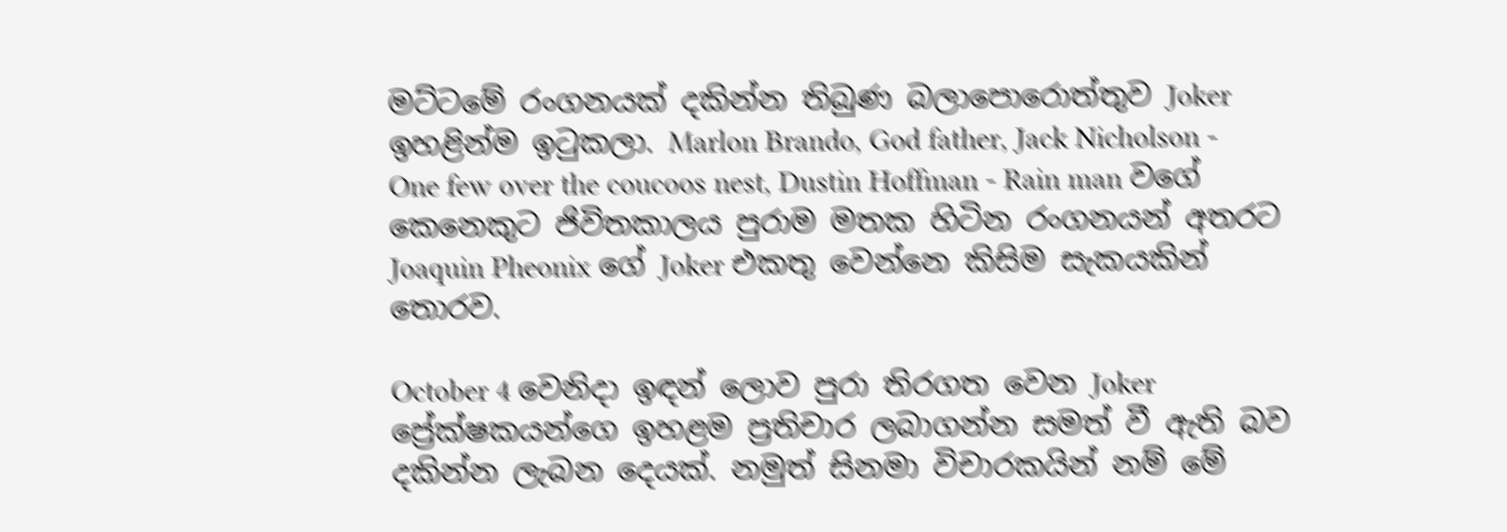මට්ටමේ රංගනයක් දකින්න තිබුණ බලාපොරොත්තුව Joker ඉහළින්ම ඉටුකලා. Marlon Brando, God father, Jack Nicholson - One few over the coucoos nest, Dustin Hoffman - Rain man වගේ කෙනෙකුට ජිවිතකාලය පුරාම මතක හිටින රංගනයන් අතරට Joaquin Pheonix ගේ Joker එකතු වෙන්නෙ කිසිම සැකයකින් තොරව.

October 4 වෙනිදා ඉඳන් ලොව පුරා තිරගත වෙන Joker ප්‍රේක්ෂකයන්ගෙ ඉහළම ප්‍රතිචාර ලබාගන්න සමත් වී ඇති බව දකින්න ලැබන දෙයක්. නමුත් සිනමා විචාරකයින් නම් මේ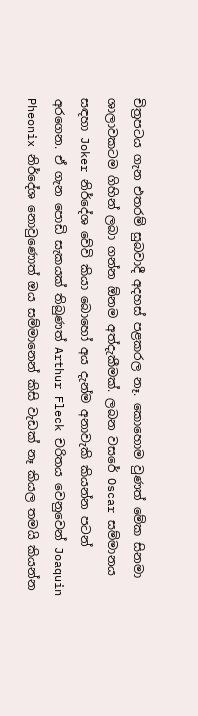චිත්‍රපටය ගැන එතරම් සුබවාදී අදහස් පළකරල නෑ. කොහොම වුණත් මේක සිනමා ශාලාවකටම ගිහින් ලබා ගන්න ඕනම අත්දැකීමක්. ලබන වසරේ Oscar සම්මානය සඳහා Joker නිර්දේශ වේවි කියා බොහෝ අය දැන්ම අනාවැකි කියන්න පටන් අරගෙන. ඒ ගැන පොඩි සැකයක් තිබුණත් Arthur Fleck චරිතය වෙනුවෙන් Joaquin Pheonix නිර්දේශ නොවුණොත් ඔය සම්මානෙන් කිසි වැඩක් නෑ කියල තමයි කියන්න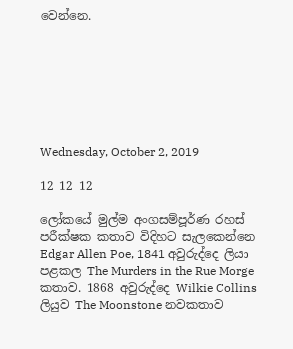වෙන්නෙ.







Wednesday, October 2, 2019

12 12 12

ලෝකයේ මුල්ම අංගසම්පූර්ණ රහස් පරීක්ෂක කතාව විදිහට සැලකෙන්නෙ Edgar Allen Poe, 1841 අවුරුද්දෙ ලියා පළකල The Murders in the Rue Morge කතාව. 1868 අවුරුද්දෙ Wilkie Collins ලියුව The Moonstone නවකතාව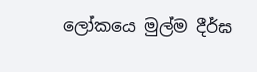ලෝකයෙ මුල්ම දීර්ඝ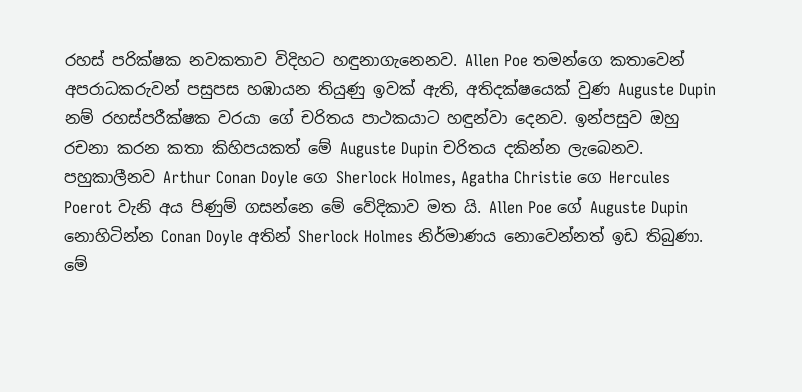රහස් පරික්ෂක නවකතාව විදිහට හඳුනාගැනෙනව. Allen Poe තමන්ගෙ කතාවෙන් අපරාධකරුවන් පසුපස හඹායන තියුණු ඉවක් ඇති, අතිදක්ෂයෙක් වුණ Auguste Dupin නම් රහස්පරීක්ෂක වරයා ගේ චරිතය පාථකයාට හඳුන්වා දෙනව. ඉන්පසුව ඔහු රචනා කරන කතා කිහිපයකත් මේ Auguste Dupin චරිතය දකින්න ලැබෙනව. පහුකාලීනව Arthur Conan Doyle ගෙ Sherlock Holmes, Agatha Christie ගෙ Hercules Poerot වැනි අය පිණුම් ගසන්නෙ මේ වේදිකාව මත යි. Allen Poe ගේ Auguste Dupin නොහිටින්න Conan Doyle අතින් Sherlock Holmes නිර්මාණය නොවෙන්නත් ඉඩ තිබුණා. මේ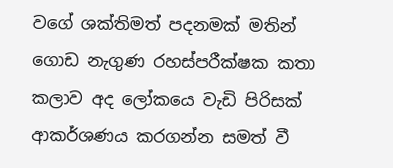වගේ ශක්තිමත් පදනමක් මතින් ගොඩ නැගුණ රහස්පරීක්ෂක කතා කලාව අද ලෝකයෙ වැඩි පිරිසක් ආකර්ශණය කරගන්න සමත් වී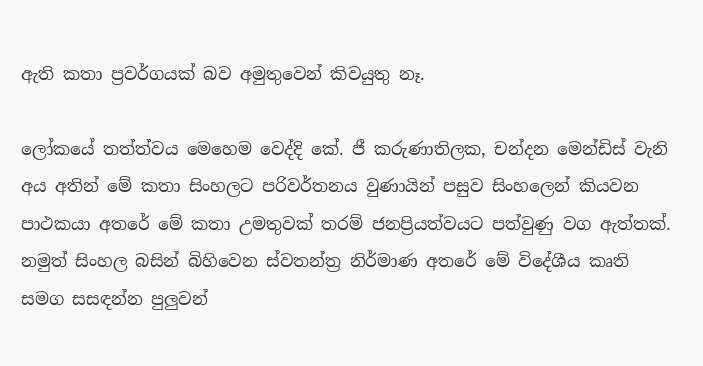ඇති කතා ප්‍රවර්ගයක් බව අමුතුවෙන් කිවයුතු නෑ.

ලෝකයේ තත්ත්වය මෙහෙම වෙද්දි කේ. ජී කරුණාතිලක, චන්දන මෙන්ඩිස් වැනි අය අතින් මේ කතා සිංහලට පරිවර්තනය වුණායින් පසුව සිංහලෙන් කියවන පාථකයා අතරේ මේ කතා උමතුවක් තරම් ජනප්‍රියත්වයට පත්වුණු වග ඇත්තක්. නමුත් සිංහල බසින් බිහිවෙන ස්වතන්ත්‍ර නිර්මාණ අතරේ මේ විදේශීය කෘති සමග සසඳන්න පුලුවන්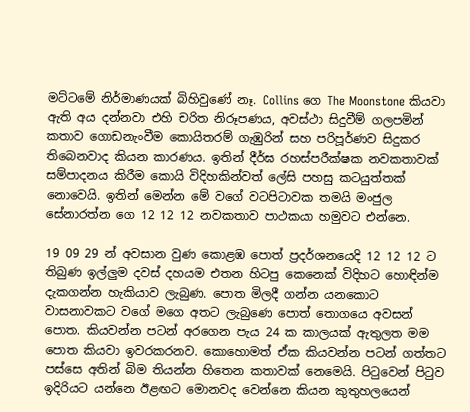මට්ටමේ නිර්මාණයක් බිහිවුණේ නෑ. Collins ගෙ The Moonstone කියවා ඇති අය දන්නවා එහි චරිත නිරූපණය, අවස්ථා සිදුවීම් ගලපමින් කතාව ගොඩනැංවීම කොයිතරම් ගැඹුරින් සහ පරිපූර්ණව සිදුකර තිබෙනවාද කියන කාරණය. ඉතින් දීර්ඝ රහස්පරීක්ෂක නවකතාවක් සම්පාදනය කිරීම කොයි විදිහකින්වත් ලේසි පහසු කටයුත්තක් නොවෙයි. ඉතින් මෙන්න මේ වගේ වටපිටාවක තමයි මංජුල සේනාරත්න ගෙ 12 12 12 නවකතාව පාථකයා හමුවට එන්නෙ.

19 09 29 න් අවසාන වුණ කොළඹ පොත් ප්‍රදර්ශනයෙදි 12 12 12 ට තිබුණ ඉල්ලුම දවස් දහයම එතන හිටපු කෙනෙක් විදිහට හොඳින්ම දැකගන්න හැකියාව ලැබුණ. පොත මිලදී ගන්න යනකොට වාසනාවකට වගේ මගෙ අතට ලැබුණෙ පොත් තොගයෙ අවසන් පොත. කියවන්න පටන් අරගෙන පැය 24 ක කාලයක් ඇතුලත මම පොත කියවා ඉවරකරනව. කොහොමත් ඒක කියවන්න පටන් ගත්තට පස්සෙ අතින් බිම තියන්න හිතෙන කතාවක් නෙමෙයි. පිටුවෙන් පිටුව ඉදිරියට යන්නෙ ඊළඟට මොනවද වෙන්නෙ කියන කුතුහලයෙන්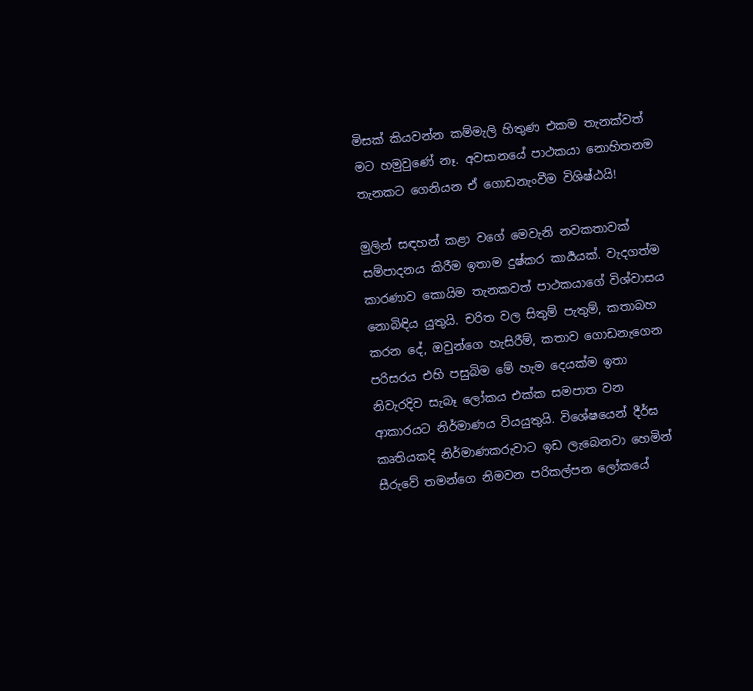මිසක් කියවන්න කම්මැලි හිතුණ එකම තැනක්වත් මට හමුවුණේ නෑ. අවසානයේ පාථකයා නොහිතනම තැනකට ගෙනියන ඒ ගොඩනැංවීම විශිෂ්ඨයි!

මුලින් සඳහන් කළා වගේ මෙවැනි නවකතාවක් සම්පාදනය කිරීම ඉතාම දුෂ්කර කාර්‍යයක්. වැදගත්ම කාරණාව කොයිම තැනකවත් පාථකයාගේ විශ්වාසය නොබිඳිය යුතුයි. චරිත වල සිතුම් පැතුම්, කතාබහ කරන දේ, ඔවුන්ගෙ හැසිරීම්, කතාව ගොඩනැගෙන පරිසරය එහි පසුබිම මේ හැම දෙයක්ම ඉතා නිවැරදිව සැබෑ ලෝකය එක්ක සමපාත වන ආකාරයට නිර්මාණය වියයුතුයි. විශේෂයෙන් දීර්ඝ කෘතියකදි නිර්මාණකරුවාට ඉඩ ලැබෙනවා හෙමින් සීරුවේ තමන්ගෙ නිමවන පරිකල්පන ලෝකයේ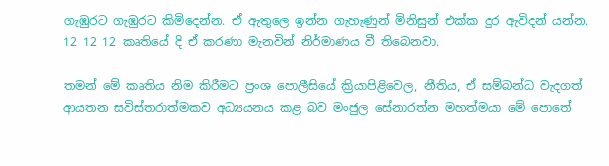ගැඹුරට ගැඹුරට කිමිදෙන්න. ඒ ඇතුලෙ ඉන්න ගැහැණුන් මිනිසුන් එක්ක දුර ඇවිදන් යන්න. 12 12 12 කෘතියේ දි ඒ කරණා මැනවින් නිර්මාණය වී තිබෙනවා.

තමන් මේ කෘතිය නිම කිරීමට ප්‍රංශ පොලීසියේ ක්‍රියාපිළිවෙල, නීතිය, ඒ සම්බන්ධ වැදගත් ආයතන සවිස්තරාත්මකව අධ්‍යයනය කළ බව මංජුල සේනාරත්න මහත්මයා මේ පොතේ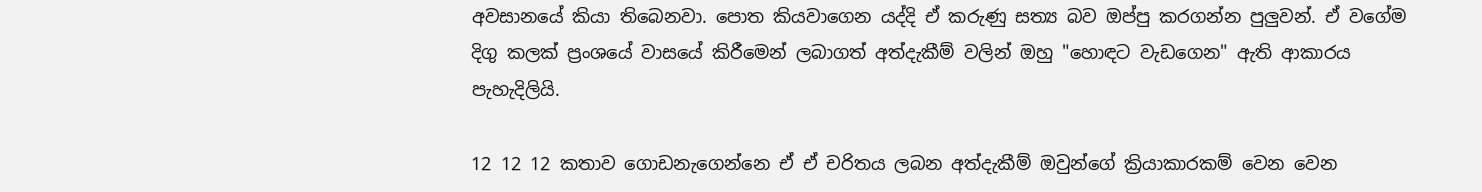අවසානයේ කියා තිබෙනවා. පොත කියවාගෙන යද්දි ඒ කරුණු සත්‍ය බව ඔප්පු කරගන්න පුලුවන්. ඒ වගේම දිගු කලක් ප්‍රංශයේ වාසයේ කිරීමෙන් ලබාගත් අත්දැකීම් වලින් ඔහු "හොඳට වැඩගෙන" ඇති ආකාරය පැහැදිලියි.

12 12 12 කතාව ගොඩනැගෙන්නෙ ඒ ඒ චරිතය ලබන අත්දැකීම් ඔවුන්ගේ ක්‍රියාකාරකම් වෙන වෙන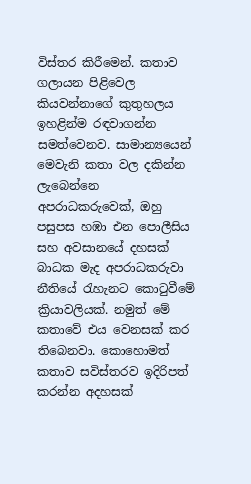විස්තර කිරීමෙන්. කතාව ගලායන පිළිවෙල කියවන්නාගේ කුතුහලය ඉහළින්ම රඳවාගන්න සමත්වෙනව. සාමාන්‍යයෙන් මෙවැනි කතා වල දකින්න ලැබෙන්නෙ අපරාධකරුවෙක්, ඔහු පසුපස හඹා එන පොලීසිය සහ අවසානයේ දහසක් බාධක මැද අපරාධකරුවා නීතියේ රැහැනට කොටුවීමේ ක්‍රියාවලියක්. නමුත් මේ කතාවේ එය වෙනසක් කර තිබෙනවා. කොහොමත් කතාව සවිස්තරව ඉදිරිපත් කරන්න අදහසක්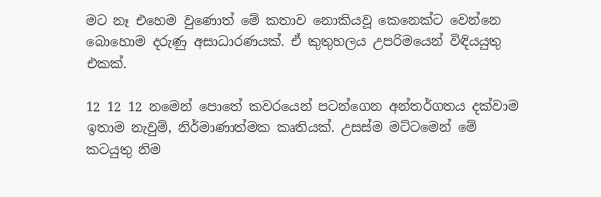මට නෑ එහෙම වුණොත් මේ කතාව නොකියවූ කෙනෙක්ට වෙන්නෙ බොහොම දරුණු අසාධාරණයක්. ඒ කුතුහලය උපරිමයෙන් විඳියයුතු එකක්.

12 12 12 නමෙන් පොතේ කවරයෙන් පටන්ගෙන අන්තර්ගතය දක්වාම ඉතාම නැවුම්, නිර්මාණාත්මක කෘතියක්. උසස්ම මට්ටමෙන් මේ කටයුතු නිම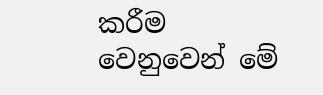කරීම වෙනුවෙන් මේ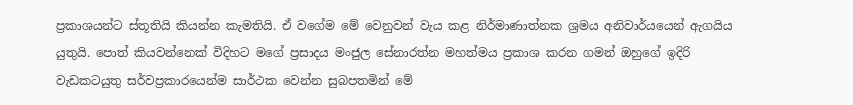ප්‍රකාශයන්ට ස්තූතියි කියන්න කැමතියි. ඒ වගේම මේ වෙනුවන් වැය කළ නිර්මාණාත්නක ශ්‍රමය අනිවාර්යයෙන් ඇගයිය යුතුයි. පොත් කියවන්නෙක් විදිහට මගේ ප්‍රසාදය මංජුල සේනාරත්න මහත්මය ප්‍රකාශ කරන ගමන් ඔහුගේ ඉදිරි වැඩකටයුතු සර්වප්‍රකාරයෙන්ම සාර්ථක වෙන්න සුබපතමින් මේ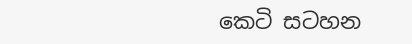කෙටි සටහන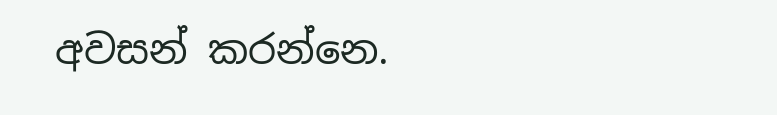අවසන් කරන්නෙ.